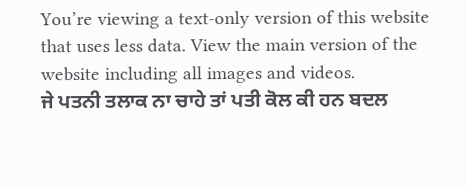You’re viewing a text-only version of this website that uses less data. View the main version of the website including all images and videos.
ਜੇ ਪਤਨੀ ਤਲਾਕ ਨਾ ਚਾਹੇ ਤਾਂ ਪਤੀ ਕੋਲ ਕੀ ਹਨ ਬਦਲ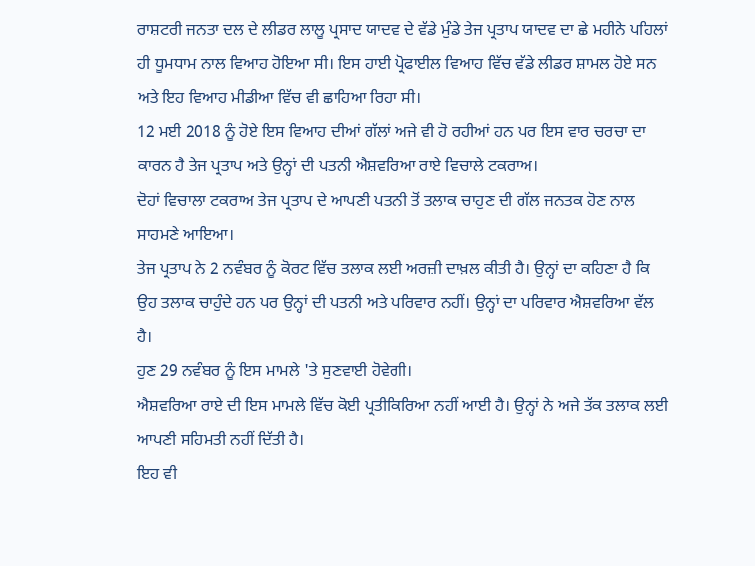ਰਾਸ਼ਟਰੀ ਜਨਤਾ ਦਲ ਦੇ ਲੀਡਰ ਲਾਲੂ ਪ੍ਰਸਾਦ ਯਾਦਵ ਦੇ ਵੱਡੇ ਮੁੰਡੇ ਤੇਜ ਪ੍ਰਤਾਪ ਯਾਦਵ ਦਾ ਛੇ ਮਹੀਨੇ ਪਹਿਲਾਂ ਹੀ ਧੂਮਧਾਮ ਨਾਲ ਵਿਆਹ ਹੋਇਆ ਸੀ। ਇਸ ਹਾਈ ਪ੍ਰੋਫਾਈਲ ਵਿਆਹ ਵਿੱਚ ਵੱਡੇ ਲੀਡਰ ਸ਼ਾਮਲ ਹੋਏ ਸਨ ਅਤੇ ਇਹ ਵਿਆਹ ਮੀਡੀਆ ਵਿੱਚ ਵੀ ਛਾਹਿਆ ਰਿਹਾ ਸੀ।
12 ਮਈ 2018 ਨੂੰ ਹੋਏ ਇਸ ਵਿਆਹ ਦੀਆਂ ਗੱਲਾਂ ਅਜੇ ਵੀ ਹੋ ਰਹੀਆਂ ਹਨ ਪਰ ਇਸ ਵਾਰ ਚਰਚਾ ਦਾ ਕਾਰਨ ਹੈ ਤੇਜ ਪ੍ਰਤਾਪ ਅਤੇ ਉਨ੍ਹਾਂ ਦੀ ਪਤਨੀ ਐਸ਼ਵਰਿਆ ਰਾਏ ਵਿਚਾਲੇ ਟਕਰਾਅ।
ਦੋਹਾਂ ਵਿਚਾਲਾ ਟਕਰਾਅ ਤੇਜ ਪ੍ਰਤਾਪ ਦੇ ਆਪਣੀ ਪਤਨੀ ਤੋਂ ਤਲਾਕ ਚਾਹੁਣ ਦੀ ਗੱਲ ਜਨਤਕ ਹੋਣ ਨਾਲ ਸਾਹਮਣੇ ਆਇਆ।
ਤੇਜ ਪ੍ਰਤਾਪ ਨੇ 2 ਨਵੰਬਰ ਨੂੰ ਕੋਰਟ ਵਿੱਚ ਤਲਾਕ ਲਈ ਅਰਜ਼ੀ ਦਾਖ਼ਲ ਕੀਤੀ ਹੈ। ਉਨ੍ਹਾਂ ਦਾ ਕਹਿਣਾ ਹੈ ਕਿ ਉਹ ਤਲਾਕ ਚਾਹੁੰਦੇ ਹਨ ਪਰ ਉਨ੍ਹਾਂ ਦੀ ਪਤਨੀ ਅਤੇ ਪਰਿਵਾਰ ਨਹੀਂ। ਉਨ੍ਹਾਂ ਦਾ ਪਰਿਵਾਰ ਐਸ਼ਵਰਿਆ ਵੱਲ ਹੈ।
ਹੁਣ 29 ਨਵੰਬਰ ਨੂੰ ਇਸ ਮਾਮਲੇ 'ਤੇ ਸੁਣਵਾਈ ਹੋਵੇਗੀ।
ਐਸ਼ਵਰਿਆ ਰਾਏ ਦੀ ਇਸ ਮਾਮਲੇ ਵਿੱਚ ਕੋਈ ਪ੍ਰਤੀਕਿਰਿਆ ਨਹੀਂ ਆਈ ਹੈ। ਉਨ੍ਹਾਂ ਨੇ ਅਜੇ ਤੱਕ ਤਲਾਕ ਲਈ ਆਪਣੀ ਸਹਿਮਤੀ ਨਹੀਂ ਦਿੱਤੀ ਹੈ।
ਇਹ ਵੀ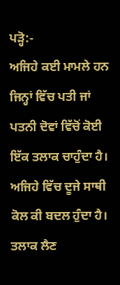ਪੜ੍ਹੋ:-
ਅਜਿਹੇ ਕਈ ਮਾਮਲੇ ਹਨ ਜਿਨ੍ਹਾਂ ਵਿੱਚ ਪਤੀ ਜਾਂ ਪਤਨੀ ਦੋਵਾਂ ਵਿੱਚੋਂ ਕੋਈ ਇੱਕ ਤਲਾਕ ਚਾਹੁੰਦਾ ਹੈ। ਅਜਿਹੇ ਵਿੱਚ ਦੂਜੇ ਸਾਥੀ ਕੋਲ ਕੀ ਬਦਲ ਹੁੰਦਾ ਹੈ। ਤਲਾਕ ਲੈਣ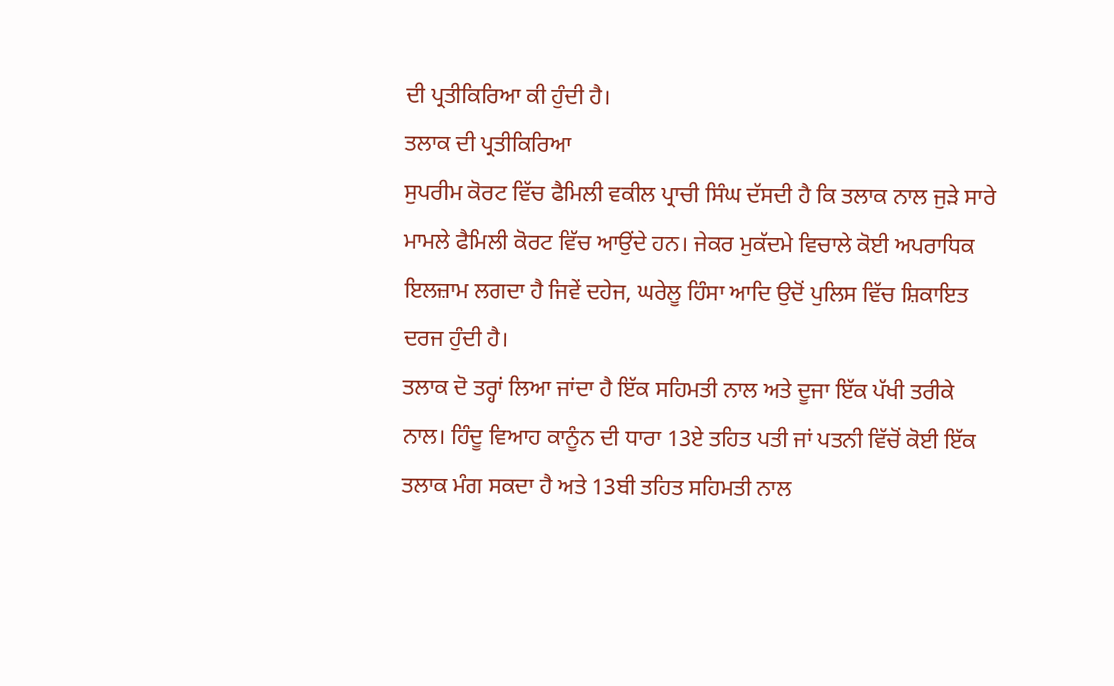ਦੀ ਪ੍ਰਤੀਕਿਰਿਆ ਕੀ ਹੁੰਦੀ ਹੈ।
ਤਲਾਕ ਦੀ ਪ੍ਰਤੀਕਿਰਿਆ
ਸੁਪਰੀਮ ਕੋਰਟ ਵਿੱਚ ਫੈਮਿਲੀ ਵਕੀਲ ਪ੍ਰਾਚੀ ਸਿੰਘ ਦੱਸਦੀ ਹੈ ਕਿ ਤਲਾਕ ਨਾਲ ਜੁੜੇ ਸਾਰੇ ਮਾਮਲੇ ਫੈਮਿਲੀ ਕੋਰਟ ਵਿੱਚ ਆਉਂਦੇ ਹਨ। ਜੇਕਰ ਮੁਕੱਦਮੇ ਵਿਚਾਲੇ ਕੋਈ ਅਪਰਾਧਿਕ ਇਲਜ਼ਾਮ ਲਗਦਾ ਹੈ ਜਿਵੇਂ ਦਹੇਜ, ਘਰੇਲੂ ਹਿੰਸਾ ਆਦਿ ਉਦੋਂ ਪੁਲਿਸ ਵਿੱਚ ਸ਼ਿਕਾਇਤ ਦਰਜ ਹੁੰਦੀ ਹੈ।
ਤਲਾਕ ਦੋ ਤਰ੍ਹਾਂ ਲਿਆ ਜਾਂਦਾ ਹੈ ਇੱਕ ਸਹਿਮਤੀ ਨਾਲ ਅਤੇ ਦੂਜਾ ਇੱਕ ਪੱਖੀ ਤਰੀਕੇ ਨਾਲ। ਹਿੰਦੂ ਵਿਆਹ ਕਾਨੂੰਨ ਦੀ ਧਾਰਾ 13ਏ ਤਹਿਤ ਪਤੀ ਜਾਂ ਪਤਨੀ ਵਿੱਚੋਂ ਕੋਈ ਇੱਕ ਤਲਾਕ ਮੰਗ ਸਕਦਾ ਹੈ ਅਤੇ 13ਬੀ ਤਹਿਤ ਸਹਿਮਤੀ ਨਾਲ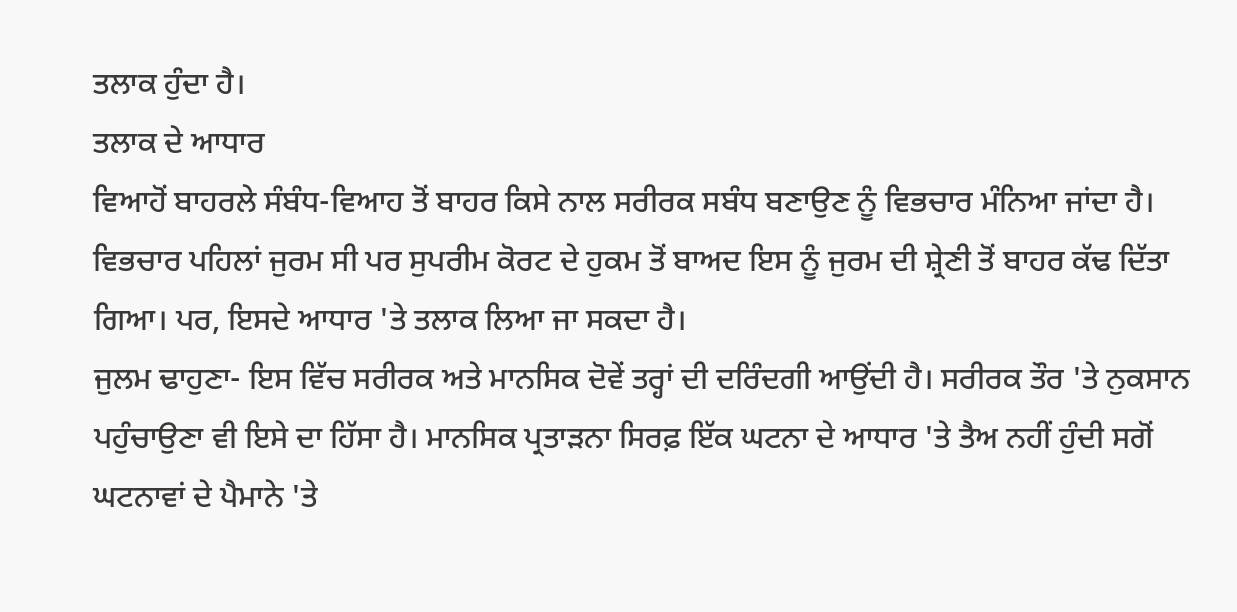ਤਲਾਕ ਹੁੰਦਾ ਹੈ।
ਤਲਾਕ ਦੇ ਆਧਾਰ
ਵਿਆਹੋਂ ਬਾਹਰਲੇ ਸੰਬੰਧ-ਵਿਆਹ ਤੋਂ ਬਾਹਰ ਕਿਸੇ ਨਾਲ ਸਰੀਰਕ ਸਬੰਧ ਬਣਾਉਣ ਨੂੰ ਵਿਭਚਾਰ ਮੰਨਿਆ ਜਾਂਦਾ ਹੈ। ਵਿਭਚਾਰ ਪਹਿਲਾਂ ਜੁਰਮ ਸੀ ਪਰ ਸੁਪਰੀਮ ਕੋਰਟ ਦੇ ਹੁਕਮ ਤੋਂ ਬਾਅਦ ਇਸ ਨੂੰ ਜੁਰਮ ਦੀ ਸ਼੍ਰੇਣੀ ਤੋਂ ਬਾਹਰ ਕੱਢ ਦਿੱਤਾ ਗਿਆ। ਪਰ, ਇਸਦੇ ਆਧਾਰ 'ਤੇ ਤਲਾਕ ਲਿਆ ਜਾ ਸਕਦਾ ਹੈ।
ਜੁਲਮ ਢਾਹੁਣਾ- ਇਸ ਵਿੱਚ ਸਰੀਰਕ ਅਤੇ ਮਾਨਸਿਕ ਦੋਵੇਂ ਤਰ੍ਹਾਂ ਦੀ ਦਰਿੰਦਗੀ ਆਉਂਦੀ ਹੈ। ਸਰੀਰਕ ਤੌਰ 'ਤੇ ਨੁਕਸਾਨ ਪਹੁੰਚਾਉਣਾ ਵੀ ਇਸੇ ਦਾ ਹਿੱਸਾ ਹੈ। ਮਾਨਸਿਕ ਪ੍ਰਤਾੜਨਾ ਸਿਰਫ਼ ਇੱਕ ਘਟਨਾ ਦੇ ਆਧਾਰ 'ਤੇ ਤੈਅ ਨਹੀਂ ਹੁੰਦੀ ਸਗੋਂ ਘਟਨਾਵਾਂ ਦੇ ਪੈਮਾਨੇ 'ਤੇ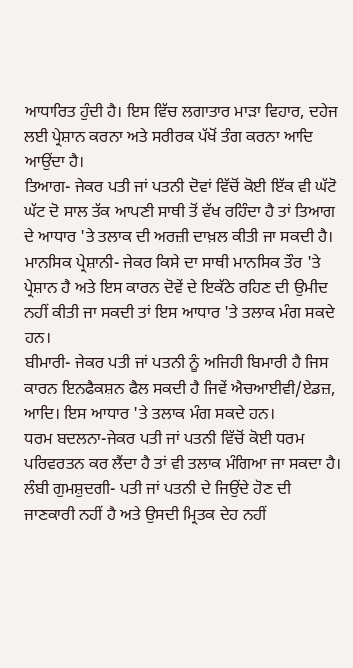ਆਧਾਰਿਤ ਹੁੰਦੀ ਹੈ। ਇਸ ਵਿੱਚ ਲਗਾਤਾਰ ਮਾੜਾ ਵਿਹਾਰ, ਦਹੇਜ ਲਈ ਪ੍ਰੇਸ਼ਾਨ ਕਰਨਾ ਅਤੇ ਸਰੀਰਕ ਪੱਖੋਂ ਤੰਗ ਕਰਨਾ ਆਦਿ ਆਉਂਦਾ ਹੈ।
ਤਿਆਗ- ਜੇਕਰ ਪਤੀ ਜਾਂ ਪਤਨੀ ਦੋਵਾਂ ਵਿੱਚੋਂ ਕੋਈ ਇੱਕ ਵੀ ਘੱਟੋ ਘੱਟ ਦੋ ਸਾਲ ਤੱਕ ਆਪਣੀ ਸਾਥੀ ਤੋਂ ਵੱਖ ਰਹਿੰਦਾ ਹੈ ਤਾਂ ਤਿਆਗ ਦੇ ਆਧਾਰ 'ਤੇ ਤਲਾਕ ਦੀ ਅਰਜ਼ੀ ਦਾਖ਼ਲ ਕੀਤੀ ਜਾ ਸਕਦੀ ਹੈ।
ਮਾਨਸਿਕ ਪ੍ਰੇਸ਼ਾਨੀ- ਜੇਕਰ ਕਿਸੇ ਦਾ ਸਾਥੀ ਮਾਨਸਿਕ ਤੌਰ 'ਤੇ ਪ੍ਰੇਸ਼ਾਨ ਹੈ ਅਤੇ ਇਸ ਕਾਰਨ ਦੋਵੇਂ ਦੇ ਇਕੱਠੇ ਰਹਿਣ ਦੀ ਉਮੀਦ ਨਹੀਂ ਕੀਤੀ ਜਾ ਸਕਦੀ ਤਾਂ ਇਸ ਆਧਾਰ 'ਤੇ ਤਲਾਕ ਮੰਗ ਸਕਦੇ ਹਨ।
ਬੀਮਾਰੀ- ਜੇਕਰ ਪਤੀ ਜਾਂ ਪਤਨੀ ਨੂੰ ਅਜਿਹੀ ਬਿਮਾਰੀ ਹੈ ਜਿਸ ਕਾਰਨ ਇਨਫੈਕਸ਼ਨ ਫੈਲ ਸਕਦੀ ਹੈ ਜਿਵੇਂ ਐਚਆਈਵੀ/ਏਡਜ਼, ਆਦਿ। ਇਸ ਆਧਾਰ 'ਤੇ ਤਲਾਕ ਮੰਗ ਸਕਦੇ ਹਨ।
ਧਰਮ ਬਦਲਨਾ-ਜੇਕਰ ਪਤੀ ਜਾਂ ਪਤਨੀ ਵਿੱਚੋਂ ਕੋਈ ਧਰਮ ਪਰਿਵਰਤਨ ਕਰ ਲੈਂਦਾ ਹੈ ਤਾਂ ਵੀ ਤਲਾਕ ਮੰਗਿਆ ਜਾ ਸਕਦਾ ਹੈ।
ਲੰਬੀ ਗੁਮਸ਼ੁਦਗੀ- ਪਤੀ ਜਾਂ ਪਤਨੀ ਦੇ ਜਿਉਂਦੇ ਹੋਣ ਦੀ ਜਾਣਕਾਰੀ ਨਹੀਂ ਹੈ ਅਤੇ ਉਸਦੀ ਮ੍ਰਿਤਕ ਦੇਹ ਨਹੀਂ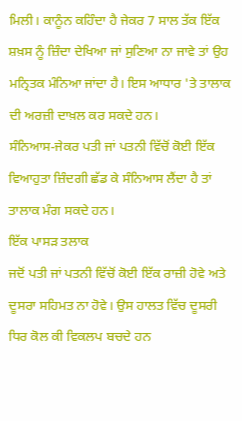ਮਿਲੀ। ਕਾਨੂੰਨ ਕਹਿੰਦਾ ਹੈ ਜੇਕਰ 7 ਸਾਲ ਤੱਕ ਇੱਕ ਸ਼ਖ਼ਸ ਨੂੰ ਜ਼ਿੰਦਾ ਦੇਖਿਆ ਜਾਂ ਸੁਣਿਆ ਨਾ ਜਾਵੇ ਤਾਂ ਉਹ ਮਨ੍ਰਿਤਕ ਮੰਨਿਆ ਜਾਂਦਾ ਹੈ। ਇਸ ਆਧਾਰ 'ਤੇ ਤਾਲਾਕ ਦੀ ਅਰਜ਼ੀ ਦਾਖ਼ਲ ਕਰ ਸਕਦੇ ਹਨ।
ਸੰਨਿਆਸ-ਜੇਕਰ ਪਤੀ ਜਾਂ ਪਤਨੀ ਵਿੱਚੋਂ ਕੋਈ ਇੱਕ ਵਿਆਹੁਤਾ ਜ਼ਿੰਦਗੀ ਛੱਡ ਕੇ ਸੰਨਿਆਸ ਲੈਂਦਾ ਹੈ ਤਾਂ ਤਾਲਾਕ ਮੰਗ ਸਕਦੇ ਹਨ।
ਇੱਕ ਪਾਸੜ ਤਲਾਕ
ਜਦੋਂ ਪਤੀ ਜਾਂ ਪਤਨੀ ਵਿੱਚੋਂ ਕੋਈ ਇੱਕ ਰਾਜ਼ੀ ਹੋਵੇ ਅਤੇ ਦੂਸਰਾ ਸਹਿਮਤ ਨਾ ਹੋਵੇ। ਉਸ ਹਾਲਤ ਵਿੱਚ ਦੂਸਰੀ ਧਿਰ ਕੋਲ ਕੀ ਵਿਕਲਪ ਬਚਦੇ ਹਨ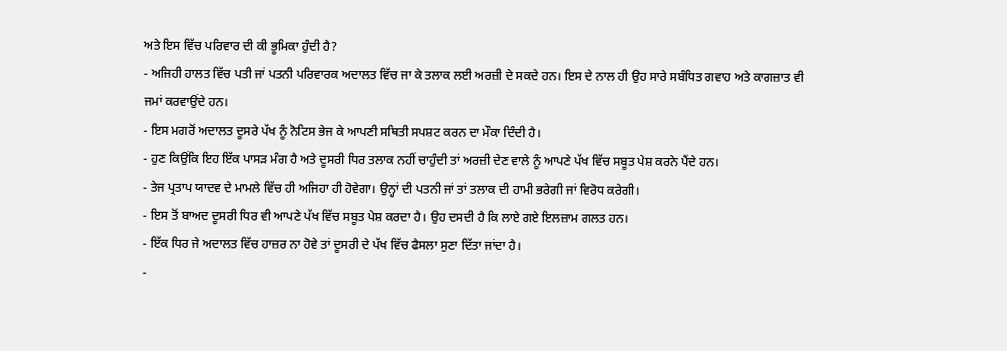ਅਤੇ ਇਸ ਵਿੱਚ ਪਰਿਵਾਰ ਦੀ ਕੀ ਭੂਮਿਕਾ ਹੁੰਦੀ ਹੈ?
- ਅਜਿਹੀ ਹਾਲਤ ਵਿੱਚ ਪਤੀ ਜਾਂ ਪਤਨੀ ਪਰਿਵਾਰਕ ਅਦਾਲਤ ਵਿੱਚ ਜਾ ਕੇ ਤਲਾਕ ਲਈ ਅਰਜ਼ੀ ਦੇ ਸਕਦੇ ਹਨ। ਇਸ ਦੇ ਨਾਲ ਹੀ ਉਹ ਸਾਰੇ ਸਬੰਧਿਤ ਗਵਾਹ ਅਤੇ ਕਾਗਜ਼ਾਤ ਵੀ ਜਮਾਂ ਕਰਵਾਉਂਦੇ ਹਨ।
- ਇਸ ਮਗਰੋਂ ਅਦਾਲਤ ਦੂਸਰੇ ਪੱਖ ਨੂੰ ਨੋਟਿਸ ਭੇਜ ਕੇ ਆਪਣੀ ਸਥਿਤੀ ਸਪਸ਼ਟ ਕਰਨ ਦਾ ਮੌਕਾ ਦਿੰਦੀ ਹੈ।
- ਹੁਣ ਕਿਉਂਕਿ ਇਹ ਇੱਕ ਪਾਸੜ ਮੰਗ ਹੈ ਅਤੇ ਦੂਸਰੀ ਧਿਰ ਤਲਾਕ ਨਹੀਂ ਚਾਹੁੰਦੀ ਤਾਂ ਅਰਜ਼ੀ ਦੇਣ ਵਾਲੇ ਨੂੰ ਆਪਣੇ ਪੱਖ ਵਿੱਚ ਸਬੂਤ ਪੇਸ਼ ਕਰਨੇ ਪੈਂਦੇ ਹਨ।
- ਤੇਜ ਪ੍ਰਤਾਪ ਯਾਦਵ ਦੇ ਮਾਮਲੇ ਵਿੱਚ ਹੀ ਅਜਿਹਾ ਹੀ ਹੋਵੇਗਾ। ਉਨ੍ਹਾਂ ਦੀ ਪਤਨੀ ਜਾਂ ਤਾਂ ਤਲਾਕ ਦੀ ਹਾਮੀ ਭਰੇਗੀ ਜਾਂ ਵਿਰੋਧ ਕਰੇਗੀ।
- ਇਸ ਤੋਂ ਬਾਅਦ ਦੂਸਰੀ ਧਿਰ ਵੀ ਆਪਣੇ ਪੱਖ ਵਿੱਚ ਸਬੂਤ ਪੇਸ਼ ਕਰਦਾ ਹੈ। ਉਹ ਦਸਦੀ ਹੈ ਕਿ ਲਾਏ ਗਏ ਇਲਜ਼ਾਮ ਗਲਤ ਹਨ।
- ਇੱਕ ਧਿਰ ਜੇ ਅਦਾਲਤ ਵਿੱਚ ਹਾਜ਼ਰ ਨਾ ਹੋਵੇ ਤਾਂ ਦੂਸਰੀ ਦੇ ਪੱਖ ਵਿੱਚ ਫੈਸਲਾ ਸੁਣਾ ਦਿੱਤਾ ਜਾਂਦਾ ਹੈ।
-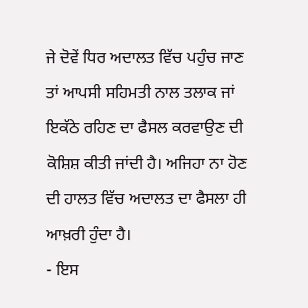ਜੇ ਦੋਵੇਂ ਧਿਰ ਅਦਾਲਤ ਵਿੱਚ ਪਹੁੰਚ ਜਾਣ ਤਾਂ ਆਪਸੀ ਸਹਿਮਤੀ ਨਾਲ ਤਲਾਕ ਜਾਂ ਇਕੱਠੇ ਰਹਿਣ ਦਾ ਫੈਸਲ ਕਰਵਾਉਣ ਦੀ ਕੋਸ਼ਿਸ਼ ਕੀਤੀ ਜਾਂਦੀ ਹੈ। ਅਜਿਹਾ ਨਾ ਹੋਣ ਦੀ ਹਾਲਤ ਵਿੱਚ ਅਦਾਲਤ ਦਾ ਫੈਸਲਾ ਹੀ ਆਖ਼ਰੀ ਹੁੰਦਾ ਹੈ।
- ਇਸ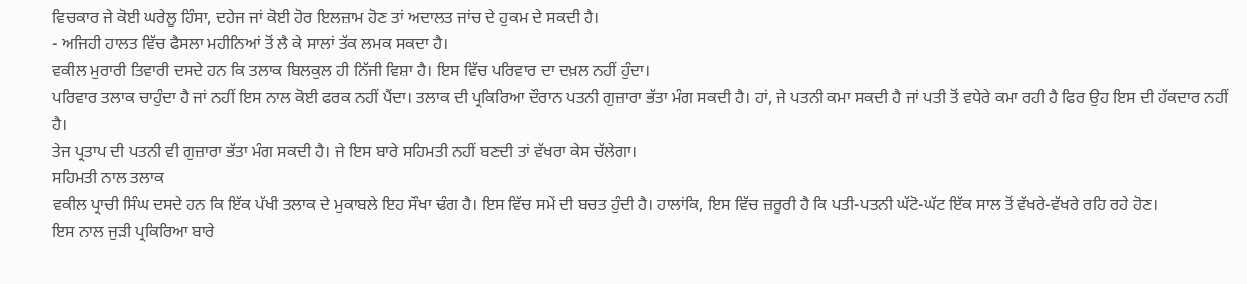ਵਿਚਕਾਰ ਜੇ ਕੋਈ ਘਰੇਲੂ ਹਿੰਸਾ, ਦਹੇਜ ਜਾਂ ਕੋਈ ਹੋਰ ਇਲਜ਼ਾਮ ਹੋਣ ਤਾਂ ਅਦਾਲਤ ਜਾਂਚ ਦੇ ਹੁਕਮ ਦੇ ਸਕਦੀ ਹੈ।
- ਅਜਿਹੀ ਹਾਲਤ ਵਿੱਚ ਫੈਸਲਾ ਮਹੀਨਿਆਂ ਤੋਂ ਲੈ ਕੇ ਸਾਲਾਂ ਤੱਕ ਲਮਕ ਸਕਦਾ ਹੈ।
ਵਕੀਲ ਮੁਰਾਰੀ ਤਿਵਾਰੀ ਦਸਦੇ ਹਨ ਕਿ ਤਲਾਕ ਬਿਲਕੁਲ ਹੀ ਨਿੱਜੀ ਵਿਸ਼ਾ ਹੈ। ਇਸ ਵਿੱਚ ਪਰਿਵਾਰ ਦਾ ਦਖ਼ਲ ਨਹੀਂ ਹੁੰਦਾ।
ਪਰਿਵਾਰ ਤਲਾਕ ਚਾਹੁੰਦਾ ਹੈ ਜਾਂ ਨਹੀਂ ਇਸ ਨਾਲ ਕੋਈ ਫਰਕ ਨਹੀਂ ਪੈਂਦਾ। ਤਲਾਕ ਦੀ ਪ੍ਰਕਿਰਿਆ ਦੌਰਾਨ ਪਤਨੀ ਗੁਜ਼ਾਰਾ ਭੱਤਾ ਮੰਗ ਸਕਦੀ ਹੈ। ਹਾਂ, ਜੇ ਪਤਨੀ ਕਮਾ ਸਕਦੀ ਹੈ ਜਾਂ ਪਤੀ ਤੋਂ ਵਧੇਰੇ ਕਮਾ ਰਹੀ ਹੈ ਫਿਰ ਉਹ ਇਸ ਦੀ ਹੱਕਦਾਰ ਨਹੀਂ ਹੈ।
ਤੇਜ ਪ੍ਰਤਾਪ ਦੀ ਪਤਨੀ ਵੀ ਗੁਜ਼ਾਰਾ ਭੱਤਾ ਮੰਗ ਸਕਦੀ ਹੈ। ਜੇ ਇਸ ਬਾਰੇ ਸਹਿਮਤੀ ਨਹੀਂ ਬਣਦੀ ਤਾਂ ਵੱਖਰਾ ਕੇਸ ਚੱਲੇਗਾ।
ਸਹਿਮਤੀ ਨਾਲ ਤਲਾਕ
ਵਕੀਲ ਪ੍ਰਾਚੀ ਸਿੰਘ ਦਸਦੇ ਹਨ ਕਿ ਇੱਕ ਪੱਖੀ ਤਲਾਕ ਦੇ ਮੁਕਾਬਲੇ ਇਹ ਸੌਖਾ ਢੰਗ ਹੈ। ਇਸ ਵਿੱਚ ਸਮੇਂ ਦੀ ਬਚਤ ਹੁੰਦੀ ਹੈ। ਹਾਲਾਂਕਿ, ਇਸ ਵਿੱਚ ਜ਼ਰੂਰੀ ਹੈ ਕਿ ਪਤੀ-ਪਤਨੀ ਘੱਟੋ-ਘੱਟ ਇੱਕ ਸਾਲ ਤੋਂ ਵੱਖਰੇ-ਵੱਖਰੇ ਰਹਿ ਰਹੇ ਹੋਣ।
ਇਸ ਨਾਲ ਜੁੜੀ ਪ੍ਰਕਿਰਿਆ ਬਾਰੇ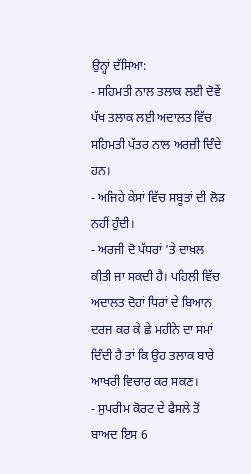ਉਨ੍ਹਾਂ ਦੱਸਿਆ:
- ਸਹਿਮਤੀ ਨਾਲ ਤਲਾਕ ਲਈ ਦੋਵੇਂ ਪੱਖ ਤਲਾਕ ਲਈ ਅਦਾਲਤ ਵਿੱਚ ਸਹਿਮਤੀ ਪੱਤਰ ਨਾਲ ਅਰਜ਼ੀ ਦਿੰਦੇ ਹਨ।
- ਅਜਿਹੇ ਕੇਸਾਂ ਵਿੱਚ ਸਬੂਤਾਂ ਦੀ ਲੋੜ ਨਹੀਂ ਹੁੰਦੀ।
- ਅਰਜੀ ਦੋ ਪੱਧਰਾਂ 'ਤੇ ਦਾਖ਼ਲ ਕੀਤੀ ਜਾ ਸਕਦੀ ਹੈ। ਪਹਿਲੀ ਵਿੱਚ ਅਦਾਲਤ ਦੋਹਾਂ ਧਿਰਾਂ ਦੇ ਬਿਆਨ ਦਰਜ ਕਰ ਕੇ ਛੇ ਮਹੀਨੇ ਦਾ ਸਮਾਂ ਦਿੰਦੀ ਹੈ ਤਾਂ ਕਿ ਉਹ ਤਲਾਕ ਬਾਰੇ ਆਖਰੀ ਵਿਚਾਰ ਕਰ ਸਕਣ।
- ਸੁਪਰੀਮ ਕੋਰਟ ਦੇ ਫੈਸਲੇ ਤੋਂ ਬਾਅਦ ਇਸ 6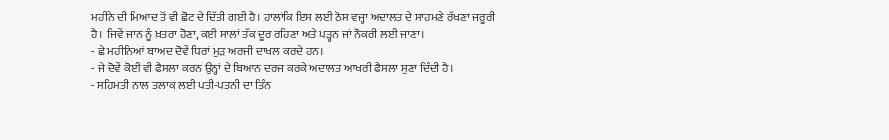ਮਹੀਨੇ ਦੀ ਮਿਆਦ ਤੋਂ ਵੀ ਛੋਟ ਦੇ ਦਿੱਤੀ ਗਈ ਹੈ। ਹਾਲਾਂਕਿ ਇਸ ਲਈ ਠੋਸ ਵਜ੍ਹਾ ਅਦਾਲਤ ਦੇ ਸਾਹਮਣੇ ਰੱਖਣਾ ਜਰੂਰੀ ਹੈ। ਜਿਵੇਂ ਜਾਨ ਨੂੰ ਖ਼ਤਰਾ ਹੋਣਾ, ਕਈ ਸਾਲਾਂ ਤੱਕ ਦੂਰ ਰਹਿਣਾ ਅਤੇ ਪੜ੍ਹਨ ਜਾਂ ਨੌਕਰੀ ਲਈ ਜਾਣਾ।
- ਛੇ ਮਹੀਨਿਆਂ ਬਾਅਦ ਦੋਵੇਂ ਧਿਰਾਂ ਮੁੜ ਅਰਜੀ ਦਾਖਲ ਕਰਦੇ ਹਨ।
- ਜੇ ਦੋਵੇਂ ਕੋਈ ਵੀ ਫੈਸਲਾ ਕਰਨ ਉਨ੍ਹਾਂ ਦੇ ਬਿਆਨ ਦਰਜ ਕਰਕੇ ਅਦਾਲਤ ਆਖਰੀ ਫੈਸਲਾ ਸੁਣਾ ਦਿੰਦੀ ਹੈ।
- ਸਹਿਮਤੀ ਨਾਲ ਤਲਾਕ ਲਈ ਪਤੀ-ਪਤਨੀ ਦਾ ਤਿੰਨ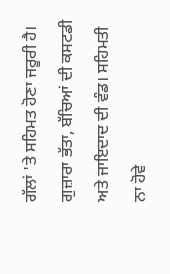ਗੱਲਾਂ 'ਤੇ ਸਹਿਮਤ ਹੋਣਾ ਜਰੂਰੀ ਹੈ। ਗੁਜ਼ਾਰਾ ਭੱਤਾ, ਬੱਚਿਆਂ ਦੀ ਕਸਟਡੀ ਅਤੇ ਜਾਇਦਾਦ ਦੀ ਵੰਡ। ਸਹਿਮਤੀ ਨਾ ਹੋਵੇ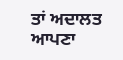ਤਾਂ ਅਦਾਲਤ ਆਪਣਾ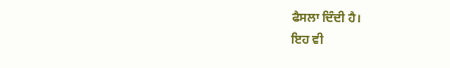ਫੈਸਲਾ ਦਿੰਦੀ ਹੈ।
ਇਹ ਵੀ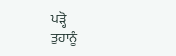ਪੜ੍ਹੋ
ਤੁਹਾਨੂੰ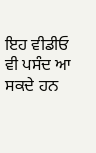ਇਹ ਵੀਡੀਓ ਵੀ ਪਸੰਦ ਆ ਸਕਦੇ ਹਨ